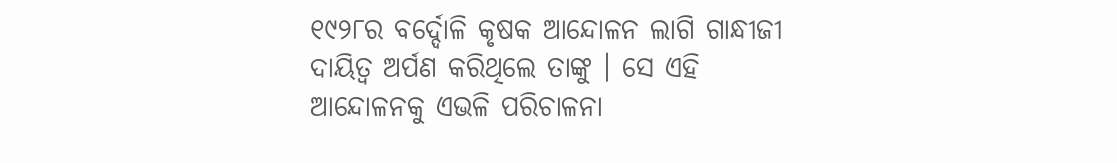୧୯୨୮ର ବର୍ଦ୍ଦୋଳି କୃଷକ ଆନ୍ଦୋଳନ ଲାଗି ଗାନ୍ଧୀଜୀ ଦାୟିତ୍ୱ ଅର୍ପଣ କରିଥିଲେ ତାଙ୍କୁ । ସେ ଏହି ଆନ୍ଦୋଳନକୁ ଏଭଳି ପରିଚାଳନା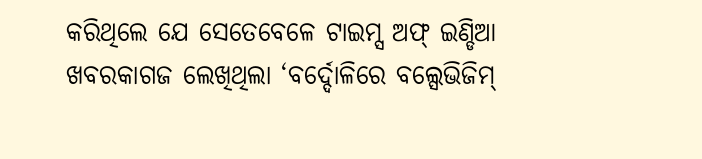କରିଥିଲେ ଯେ ସେତେବେଳେ ଟାଇମ୍ସ ଅଫ୍ ଇଣ୍ଡିଆ ଖବରକାଗଜ ଲେଖିଥିଲା ‘ବର୍ଦ୍ଦୋଳିରେ ବଲ୍ସେଭିଜିମ୍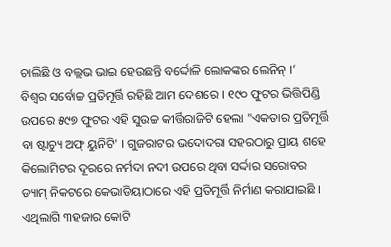ଚାଲିଛି ଓ ବଲ୍ଲଭ ଭାଇ ହେଉଛନ୍ତି ବର୍ଦ୍ଦୋଳି ଲୋକଙ୍କର ଲେନିନ୍ ।’
ବିଶ୍ୱର ସର୍ବୋଚ୍ଚ ପ୍ରତିମୂର୍ତ୍ତି ରହିଛି ଆମ ଦେଶରେ । ୧୯୦ ଫୁଟର ଭିତ୍ତିପିଣ୍ଡି ଉପରେ ୫୯୭ ଫୁଟର ଏହି ସୁଉଚ୍ଚ କୀର୍ତ୍ତିରାଜିଟି ହେଲା "ଏକତାର ପ୍ରତିମୂର୍ତ୍ତି ବା ଷ୍ଟାଚ୍ୟୁ ଅଫ୍ ୟୁନିଟି' । ଗୁଜରାଟର ଭଦୋଦରା ସହରଠାରୁ ପ୍ରାୟ ଶହେ କିଲୋମିଟର ଦୂରରେ ନର୍ମଦା ନଦୀ ଉପରେ ଥିବା ସର୍ଦ୍ଦାର ସରୋବର ଡ୍ୟାମ୍ ନିକଟରେ କେଭାଡିୟାଠାରେ ଏହି ପ୍ରତିମୂର୍ତ୍ତି ନିର୍ମାଣ କରାଯାଇଛି । ଏଥିଲାଗି ୩ହଜାର କୋଟି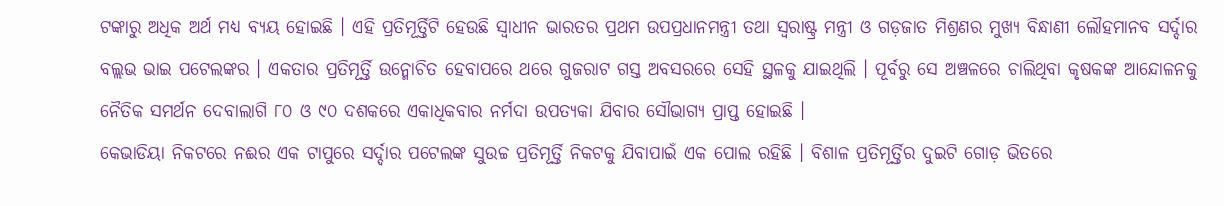ଟଙ୍କାରୁ ଅଧିକ ଅର୍ଥ ମଧ୍ୟ ବ୍ୟୟ ହୋଇଛି । ଏହି ପ୍ରତିମୂର୍ତ୍ତିଟି ହେଉଛି ସ୍ୱାଧୀନ ଭାରତର ପ୍ରଥମ ଉପପ୍ରଧାନମନ୍ତ୍ରୀ ତଥା ସ୍ୱରାଷ୍ଟ୍ର ମନ୍ତ୍ରୀ ଓ ଗଡ଼ଜାତ ମିଶ୍ରଣର ମୁଖ୍ୟ ବିନ୍ଧାଣୀ ଲୌହମାନବ ସର୍ଦ୍ଦାର ବଲ୍ଲଭ ଭାଇ ପଟେଲଙ୍କର । ଏକତାର ପ୍ରତିମୂର୍ତ୍ତି ଉନ୍ମୋଚିତ ହେବାପରେ ଥରେ ଗୁଜରାଟ ଗସ୍ତ ଅବସରରେ ସେହି ସ୍ଥଳକୁ ଯାଇଥିଲି । ପୂର୍ବରୁ ସେ ଅଞ୍ଚଳରେ ଚାଲିଥିବା କୃଷକଙ୍କ ଆନ୍ଦୋଳନକୁ ନୈତିକ ସମର୍ଥନ ଦେବାଲାଗି ୮୦ ଓ ୯୦ ଦଶକରେ ଏକାଧିକବାର ନର୍ମଦା ଉପତ୍ୟକା ଯିବାର ସୌଭାଗ୍ୟ ପ୍ରାପ୍ତ ହୋଇଛି ।
କେଭାଡିୟା ନିକଟରେ ନଈର ଏକ ଟାପୁରେ ସର୍ଦ୍ଦାର ପଟେଲଙ୍କ ସୁଉଚ୍ଚ ପ୍ରତିମୂର୍ତ୍ତି ନିକଟକୁ ଯିବାପାଇଁ ଏକ ପୋଲ ରହିଛି । ବିଶାଳ ପ୍ରତିମୂର୍ତ୍ତିର ଦୁଇଟି ଗୋଡ଼ ଭିତରେ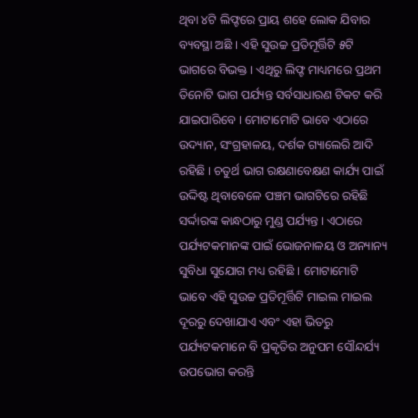ଥିବା ୪ଟି ଲିଫ୍ଟରେ ପ୍ରାୟ ଶହେ ଲୋକ ଯିବାର ବ୍ୟବସ୍ଥା ଅଛି । ଏହି ସୁଉଚ୍ଚ ପ୍ରତିମୂର୍ତ୍ତିଟି ୫ଟି ଭାଗରେ ବିଭକ୍ତ । ଏଥିରୁ ଲିଫ୍ଟ ମାଧ୍ୟମରେ ପ୍ରଥମ ତିନୋଟି ଭାଗ ପର୍ଯ୍ୟନ୍ତ ସର୍ବସାଧାରଣ ଟିକଟ କରି ଯାଇପାରିବେ । ମୋଟାମୋଟି ଭାବେ ଏଠାରେ ଉଦ୍ୟାନ, ସଂଗ୍ରହାଳୟ, ଦର୍ଶକ ଗ୍ୟାଲେରି ଆଦି ରହିଛି । ଚତୁର୍ଥ ଭାଗ ରକ୍ଷଣାବେକ୍ଷଣ କାର୍ଯ୍ୟ ପାଇଁ ଉଦ୍ଦିଷ୍ଟ ଥିବାବେଳେ ପଞ୍ଚମ ଭାଗଟିରେ ରହିଛି ସର୍ଦ୍ଦାରଙ୍କ କାନ୍ଧଠାରୁ ମୁଣ୍ଡ ପର୍ଯ୍ୟନ୍ତ । ଏଠାରେ ପର୍ଯ୍ୟଟକମାନଙ୍କ ପାଇଁ ଭୋଜନାଳୟ ଓ ଅନ୍ୟାନ୍ୟ ସୁବିଧା ସୁଯୋଗ ମଧ୍ୟ ରହିଛି । ମୋଟାମୋଟି ଭାବେ ଏହି ସୁଉଚ୍ଚ ପ୍ରତିମୂର୍ତ୍ତିଟି ମାଇଲ ମାଇଲ ଦୂରରୁ ଦେଖାଯାଏ ଏବଂ ଏହା ଭିତରୁ ପର୍ଯ୍ୟଟକମାନେ ବି ପ୍ରକୃତିର ଅନୁପମ ସୌନ୍ଦର୍ଯ୍ୟ ଉପଭୋଗ କରନ୍ତି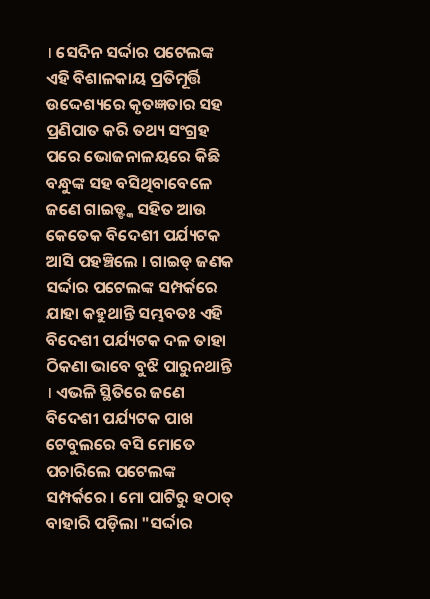। ସେଦିନ ସର୍ଦ୍ଦାର ପଟେଲଙ୍କ ଏହି ବିଶାଳକାୟ ପ୍ରତିମୂର୍ତ୍ତି ଉଦ୍ଦେଶ୍ୟରେ କୃତଜ୍ଞତାର ସହ ପ୍ରଣିପାତ କରି ତଥ୍ୟ ସଂଗ୍ରହ ପରେ ଭୋଜନାଳୟରେ କିଛି ବନ୍ଧୁଙ୍କ ସହ ବସିଥିବାବେଳେ ଜଣେ ଗାଇଡ୍ଙ୍କ ସହିତ ଆଉ କେତେକ ବିଦେଶୀ ପର୍ଯ୍ୟଟକ ଆସି ପହଞ୍ଚିଲେ । ଗାଇଡ୍ ଜଣକ ସର୍ଦ୍ଦାର ପଟେଲଙ୍କ ସମ୍ପର୍କରେ ଯାହା କହୁଥାନ୍ତି ସମ୍ଭବତଃ ଏହି ବିଦେଶୀ ପର୍ଯ୍ୟଟକ ଦଳ ତାହା ଠିକଣା ଭାବେ ବୁଝି ପାରୁନଥାନ୍ତି । ଏଭଳି ସ୍ଥିତିରେ ଜଣେ ବିଦେଶୀ ପର୍ଯ୍ୟଟକ ପାଖ ଟେବୁଲରେ ବସି ମୋତେ ପଚାରିଲେ ପଟେଲଙ୍କ ସମ୍ପର୍କରେ । ମୋ ପାଟିରୁ ହଠାତ୍ ବାହାରି ପଡ଼ିଲା "ସର୍ଦ୍ଦାର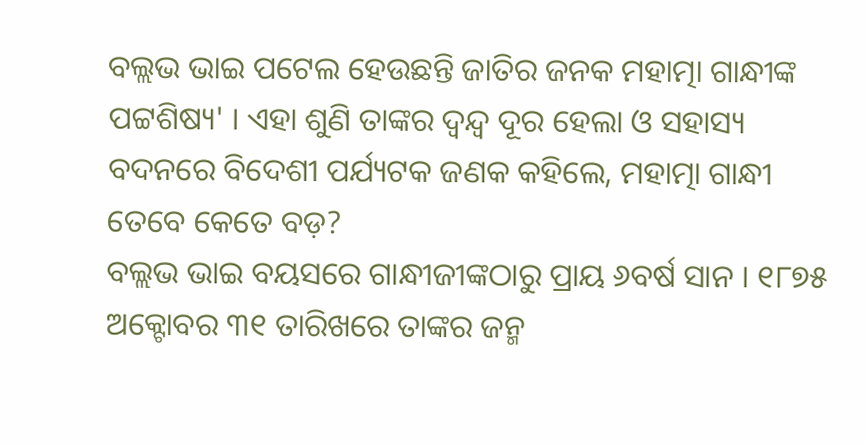ବଲ୍ଲଭ ଭାଇ ପଟେଲ ହେଉଛନ୍ତି ଜାତିର ଜନକ ମହାତ୍ମା ଗାନ୍ଧୀଙ୍କ ପଟ୍ଟଶିଷ୍ୟ' । ଏହା ଶୁଣି ତାଙ୍କର ଦ୍ୱନ୍ଦ୍ୱ ଦୂର ହେଲା ଓ ସହାସ୍ୟ ବଦନରେ ବିଦେଶୀ ପର୍ଯ୍ୟଟକ ଜଣକ କହିଲେ, ମହାତ୍ମା ଗାନ୍ଧୀ ତେବେ କେତେ ବଡ଼?
ବଲ୍ଲଭ ଭାଇ ବୟସରେ ଗାନ୍ଧୀଜୀଙ୍କଠାରୁ ପ୍ରାୟ ୬ବର୍ଷ ସାନ । ୧୮୭୫ ଅକ୍ଟୋବର ୩୧ ତାରିଖରେ ତାଙ୍କର ଜନ୍ମ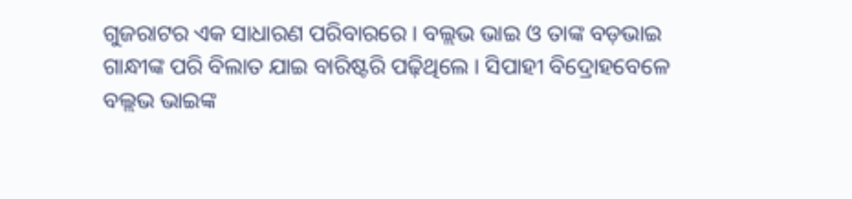ଗୁଜରାଟର ଏକ ସାଧାରଣ ପରିବାରରେ । ବଲ୍ଲଭ ଭାଇ ଓ ତାଙ୍କ ବଡ଼ଭାଇ ଗାନ୍ଧୀଙ୍କ ପରି ବିଲାତ ଯାଇ ବାରିଷ୍ଟରି ପଢ଼ିଥିଲେ । ସିପାହୀ ବିଦ୍ରୋହବେଳେ ବଲ୍ଲଭ ଭାଇଙ୍କ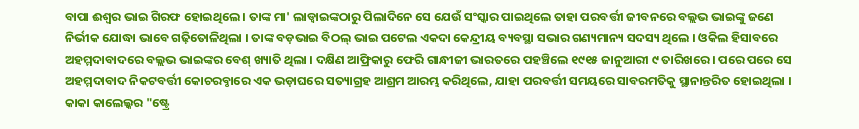ବାପା ଈଶ୍ୱର ଭାଇ ଗିରଫ ହୋଇଥିଲେ । ତାଙ୍କ ମା' ଲାଡ୍ବାଇଙ୍କଠାରୁ ପିଲାଦିନେ ସେ ଯେଉଁ ସଂସ୍କାର ପାଇଥିଲେ ତାହା ପରବର୍ତ୍ତୀ ଜୀବନରେ ବଲ୍ଲଭ ଭାଇଙ୍କୁ ଜଣେ ନିର୍ଭୀକ ଯୋଦ୍ଧା ଭାବେ ଗଢ଼ିତୋଳିଥିଲା । ତାଙ୍କ ବଡ଼ଭାଇ ବିଠଲ୍ ଭାଇ ପଟେଲ ଏକଦା କେନ୍ଦ୍ରୀୟ ବ୍ୟବସ୍ଥା ସଭାର ଗଣ୍ୟମାନ୍ୟ ସଦସ୍ୟ ଥିଲେ । ଓକିଲ ହିସାବରେ ଅହମ୍ମଦାବାଦରେ ବଲ୍ଲଭ ଭାଇଙ୍କର ବେଶ୍ ଖ୍ୟାତି ଥିଲା । ଦକ୍ଷିଣ ଆଫ୍ରିକାରୁ ଫେରି ଗାନ୍ଧୀଜୀ ଭାରତରେ ପହଞ୍ଚିଲେ ୧୯୧୫ ଜାନୁଆରୀ ୯ ତାରିଖରେ । ପରେ ପରେ ସେ ଅହମ୍ମଦାବାଦ ନିକଟବର୍ତ୍ତୀ କୋଚରବ୍ଠାରେ ଏକ ଭଡ଼ାଘରେ ସତ୍ୟାଗ୍ରହ ଆଶ୍ରମ ଆରମ୍ଭ କରିଥିଲେ, ଯାହା ପରବର୍ତ୍ତୀ ସମୟରେ ସାବରମତିକୁ ସ୍ଥାନାନ୍ତରିତ ହୋଇଥିଲା । କାକା କାଲେଲ୍କର "ଷ୍ଟ୍ରେ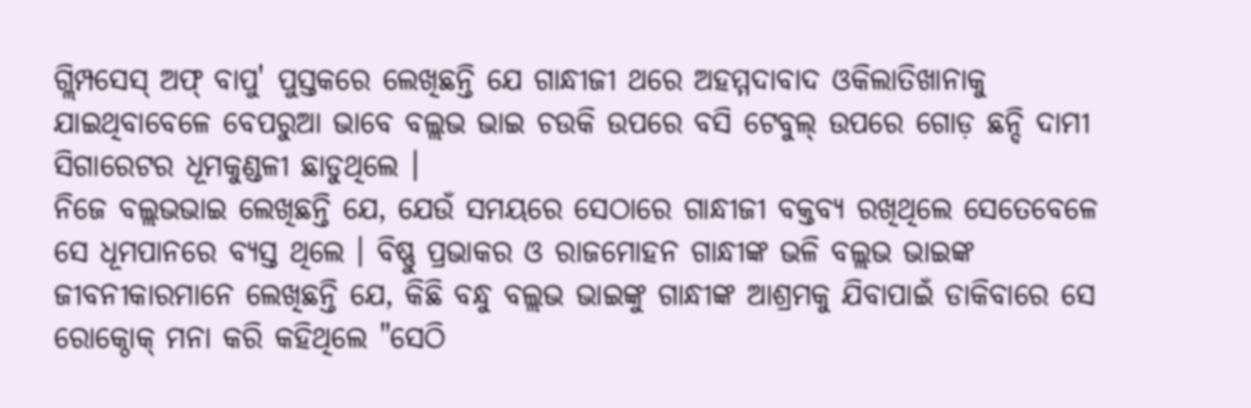ଗ୍ଲିମ୍ପସେସ୍ ଅଫ୍ ବାପୁ' ପୁସ୍ତକରେ ଲେଖିଛନ୍ତି ଯେ ଗାନ୍ଧୀଜୀ ଥରେ ଅହମ୍ମଦାବାଦ ଓକିଲାତିଖାନାକୁ ଯାଇଥିବାବେଳେ ବେପରୁଆ ଭାବେ ବଲ୍ଲଭ ଭାଇ ଚଉକି ଉପରେ ବସି ଟେବୁଲ୍ ଉପରେ ଗୋଡ଼ ଛନ୍ଦି ଦାମୀ ସିଗାରେଟର ଧୂମକୁଣ୍ଡଳୀ ଛାଡୁଥିଲେ ।
ନିଜେ ବଲ୍ଲଭଭାଇ ଲେଖିଛନ୍ତି ଯେ, ଯେଉଁ ସମୟରେ ସେଠାରେ ଗାନ୍ଧୀଜୀ ବକ୍ତବ୍ୟ ରଖିଥିଲେ ସେତେବେଳେ ସେ ଧୂମପାନରେ ବ୍ୟସ୍ତ ଥିଲେ । ବିଷ୍ଣୁ ପ୍ରଭାକର ଓ ରାଜମୋହନ ଗାନ୍ଧୀଙ୍କ ଭଳି ବଲ୍ଲଭ ଭାଇଙ୍କ ଜୀବନୀକାରମାନେ ଲେଖିଛନ୍ତି ଯେ, କିଛି ବନ୍ଧୁ ବଲ୍ଲଭ ଭାଇଙ୍କୁ ଗାନ୍ଧୀଙ୍କ ଆଶ୍ରମକୁ ଯିବାପାଇଁ ଡାକିବାରେ ସେ ରୋକ୍ଠୋକ୍ ମନା କରି କହିଥିଲେ "ସେଠି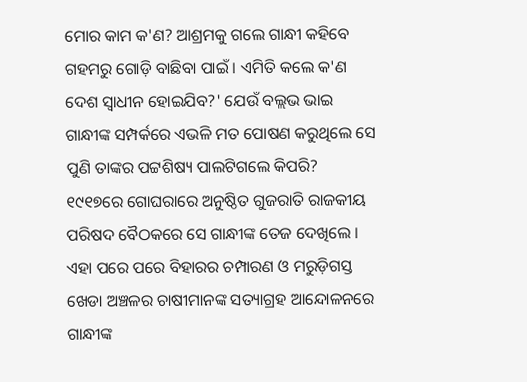ମୋର କାମ କ'ଣ? ଆଶ୍ରମକୁ ଗଲେ ଗାନ୍ଧୀ କହିବେ ଗହମରୁ ଗୋଡ଼ି ବାଛିବା ପାଇଁ । ଏମିତି କଲେ କ'ଣ ଦେଶ ସ୍ୱାଧୀନ ହୋଇଯିବ?' ଯେଉଁ ବଲ୍ଲଭ ଭାଇ ଗାନ୍ଧୀଙ୍କ ସମ୍ପର୍କରେ ଏଭଳି ମତ ପୋଷଣ କରୁଥିଲେ ସେ ପୁଣି ତାଙ୍କର ପଟ୍ଟଶିଷ୍ୟ ପାଲଟିଗଲେ କିପରି? ୧୯୧୭ରେ ଗୋଘରାରେ ଅନୁଷ୍ଠିତ ଗୁଜରାତି ରାଜକୀୟ ପରିଷଦ ବୈଠକରେ ସେ ଗାନ୍ଧୀଙ୍କ ତେଜ ଦେଖିଲେ । ଏହା ପରେ ପରେ ବିହାରର ଚମ୍ପାରଣ ଓ ମରୁଡ଼ିଗସ୍ତ ଖେଡା ଅଞ୍ଚଳର ଚାଷୀମାନଙ୍କ ସତ୍ୟାଗ୍ରହ ଆନ୍ଦୋଳନରେ ଗାନ୍ଧୀଙ୍କ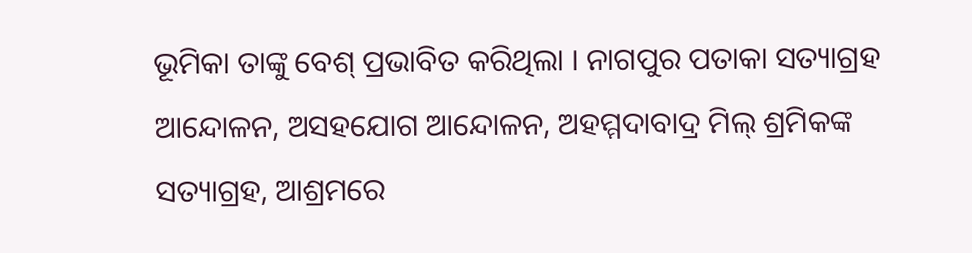ଭୂମିକା ତାଙ୍କୁ ବେଶ୍ ପ୍ରଭାବିତ କରିଥିଲା । ନାଗପୁର ପତାକା ସତ୍ୟାଗ୍ରହ ଆନ୍ଦୋଳନ, ଅସହଯୋଗ ଆନ୍ଦୋଳନ, ଅହମ୍ମଦାବାଦ୍ର ମିଲ୍ ଶ୍ରମିକଙ୍କ ସତ୍ୟାଗ୍ରହ, ଆଶ୍ରମରେ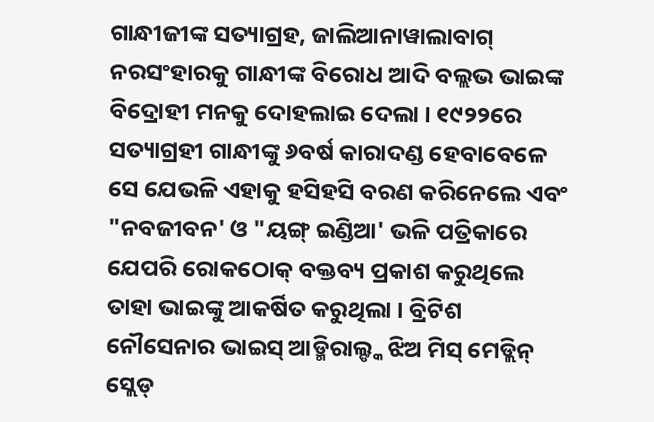ଗାନ୍ଧୀଜୀଙ୍କ ସତ୍ୟାଗ୍ରହ, ଜାଲିଆନାୱାଲାବାଗ୍ ନରସଂହାରକୁ ଗାନ୍ଧୀଙ୍କ ବିରୋଧ ଆଦି ବଲ୍ଲଭ ଭାଇଙ୍କ ବିଦ୍ରୋହୀ ମନକୁ ଦୋହଲାଇ ଦେଲା । ୧୯୨୨ରେ ସତ୍ୟାଗ୍ରହୀ ଗାନ୍ଧୀଙ୍କୁ ୬ବର୍ଷ କାରାଦଣ୍ଡ ହେବାବେଳେ ସେ ଯେଭଳି ଏହାକୁ ହସିହସି ବରଣ କରିନେଲେ ଏବଂ "ନବଜୀବନ' ଓ "ୟଙ୍ଗ୍ ଇଣ୍ଡିଆ' ଭଳି ପତ୍ରିକାରେ ଯେପରି ରୋକଠୋକ୍ ବକ୍ତବ୍ୟ ପ୍ରକାଶ କରୁଥିଲେ ତାହା ଭାଇଙ୍କୁ ଆକର୍ଷିତ କରୁଥିଲା । ବ୍ରିଟିଶ ନୌସେନାର ଭାଇସ୍ ଆଡ୍ମିରାଲ୍ଙ୍କ ଝିଅ ମିସ୍ ମେଡ୍ଲିନ୍ ସ୍ଲେଡ୍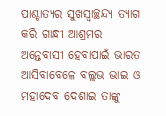ପାଶ୍ଚାତ୍ୟର ସୁଖସ୍ୱାଚ୍ଛନ୍ଦ୍ୟ ତ୍ୟାଗ କରି ଗାନ୍ଧୀ ଆଶ୍ରମର ଅନ୍ତେବାସୀ ହେବାପାଇଁ ଭାରତ ଆସିବାବେଳେ ବଲ୍ଲଭ ଭାଇ ଓ ମହାଦେବ ଦେଶାଇ ତାଙ୍କୁ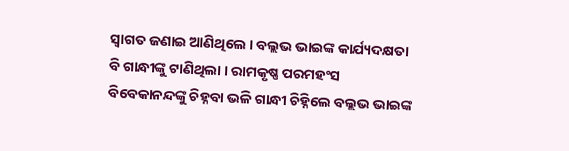ସ୍ୱାଗତ ଜଣାଇ ଆଣିଥିଲେ । ବଲ୍ଲଭ ଭାଇଙ୍କ କାର୍ଯ୍ୟଦକ୍ଷତା ବି ଗାନ୍ଧୀଙ୍କୁ ଟାଣିଥିଲା । ରାମକୃଷ୍ଣ ପରମହଂସ ବିବେକାନନ୍ଦଙ୍କୁ ଚିହ୍ନବା ଭଳି ଗାନ୍ଧୀ ଚିହ୍ନିଲେ ବଲ୍ଲଭ ଭାଇଙ୍କ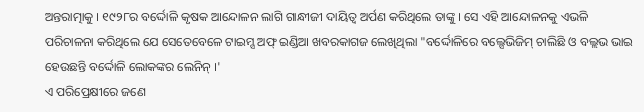ଅନ୍ତରାତ୍ମାକୁ । ୧୯୨୮ର ବର୍ଦ୍ଦୋଳି କୃଷକ ଆନ୍ଦୋଳନ ଲାଗି ଗାନ୍ଧୀଜୀ ଦାୟିତ୍ୱ ଅର୍ପଣ କରିଥିଲେ ତାଙ୍କୁ । ସେ ଏହି ଆନ୍ଦୋଳନକୁ ଏଭଳି ପରିଚାଳନା କରିଥିଲେ ଯେ ସେତେବେଳେ ଟାଇମ୍ସ ଅଫ୍ ଇଣ୍ଡିଆ ଖବରକାଗଜ ଲେଖିଥିଲା "ବର୍ଦ୍ଦୋଳିରେ ବଲ୍ସେଭିଜିମ୍ ଚାଲିଛି ଓ ବଲ୍ଲଭ ଭାଇ ହେଉଛନ୍ତି ବର୍ଦ୍ଦୋଳି ଲୋକଙ୍କର ଲେନିନ୍ ।'
ଏ ପରିପ୍ରେକ୍ଷୀରେ ଜଣେ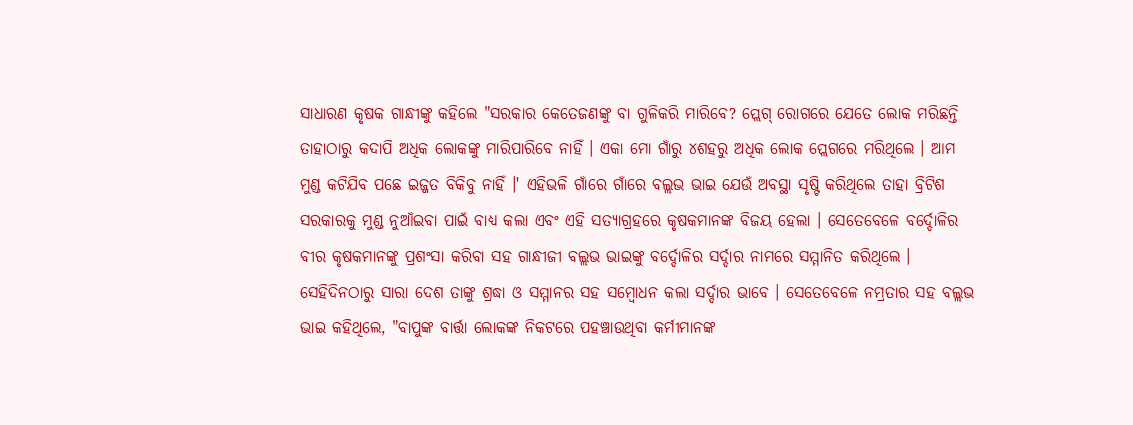ସାଧାରଣ କୃଷକ ଗାନ୍ଧୀଙ୍କୁ କହିଲେ "ସରକାର କେତେଜଣଙ୍କୁ ବା ଗୁଳିକରି ମାରିବେ? ପ୍ଲେଗ୍ ରୋଗରେ ଯେତେ ଲୋକ ମରିଛନ୍ତି ତାହାଠାରୁ କଦାପି ଅଧିକ ଲୋକଙ୍କୁ ମାରିପାରିବେ ନାହିଁ । ଏକା ମୋ ଗାଁରୁ ୪ଶହରୁ ଅଧିକ ଲୋକ ପ୍ଲେଗରେ ମରିଥିଲେ । ଆମ ମୁଣ୍ଡ କଟିଯିବ ପଛେ ଇଜ୍ଜତ ବିକିବୁ ନାହିଁ ।' ଏହିଭଳି ଗାଁରେ ଗାଁରେ ବଲ୍ଲଭ ଭାଇ ଯେଉଁ ଅବସ୍ଥା ସୃଷ୍ଟି କରିଥିଲେ ତାହା ବ୍ରିଟିଶ ସରକାରକୁ ମୁଣ୍ଡ ନୁଆଁଇବା ପାଇଁ ବାଧ୍ୟ କଲା ଏବଂ ଏହି ସତ୍ୟାଗ୍ରହରେ କୃଷକମାନଙ୍କ ବିଜୟ ହେଲା । ସେତେବେଳେ ବର୍ଦ୍ଦୋଳିର ବୀର କୃଷକମାନଙ୍କୁ ପ୍ରଶଂସା କରିବା ସହ ଗାନ୍ଧୀଜୀ ବଲ୍ଲଭ ଭାଇଙ୍କୁ ବର୍ଦ୍ଦୋଳିର ସର୍ଦ୍ଦାର ନାମରେ ସମ୍ମାନିତ କରିଥିଲେ । ସେହିଦିନଠାରୁ ସାରା ଦେଶ ତାଙ୍କୁ ଶ୍ରଦ୍ଧା ଓ ସମ୍ମାନର ସହ ସମ୍ବୋଧନ କଲା ସର୍ଦ୍ଦାର ଭାବେ । ସେତେବେଳେ ନମ୍ରତାର ସହ ବଲ୍ଲଭ ଭାଇ କହିଥିଲେ, "ବାପୁଙ୍କ ବାର୍ତ୍ତା ଲୋକଙ୍କ ନିକଟରେ ପହଞ୍ଚାଉଥିବା କର୍ମୀମାନଙ୍କ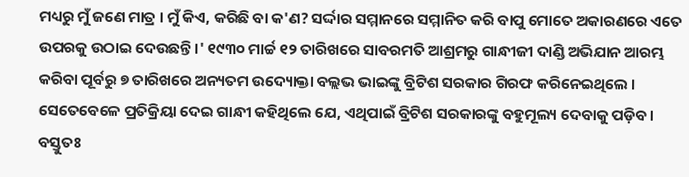ମଧ୍ୟରୁ ମୁଁ ଜଣେ ମାତ୍ର । ମୁଁ କିଏ, କରିଛି ବା କ'ଣ? ସର୍ଦ୍ଦାର ସମ୍ମାନରେ ସମ୍ମାନିତ କରି ବାପୁ ମୋତେ ଅକାରଣରେ ଏତେ ଉପରକୁ ଉଠାଇ ଦେଉଛନ୍ତି ।' ୧୯୩୦ ମାର୍ଚ୍ଚ ୧୨ ତାରିଖରେ ସାବରମତି ଆଶ୍ରମରୁ ଗାନ୍ଧୀଜୀ ଦାଣ୍ଡି ଅଭିଯାନ ଆରମ୍ଭ କରିବା ପୂର୍ବରୁ ୭ ତାରିଖରେ ଅନ୍ୟତମ ଉଦ୍ୟୋକ୍ତା ବଲ୍ଲଭ ଭାଇଙ୍କୁ ବ୍ରିଟିଶ ସରକାର ଗିରଫ କରିନେଇଥିଲେ । ସେତେବେଳେ ପ୍ରତିକ୍ରିୟା ଦେଇ ଗାନ୍ଧୀ କହିଥିଲେ ଯେ, ଏଥିପାଇଁ ବ୍ରିଟିଶ ସରକାରଙ୍କୁ ବହୁମୂଲ୍ୟ ଦେବାକୁ ପଡ଼ିବ । ବସ୍ତୁତଃ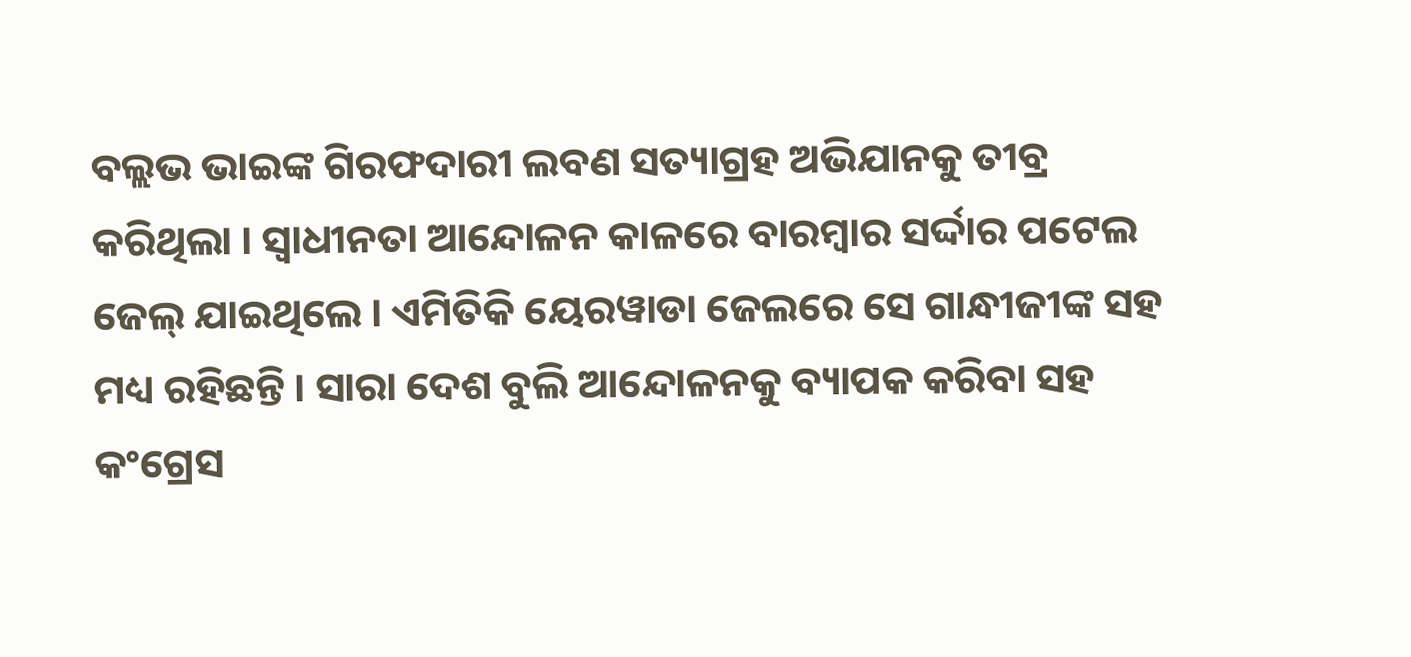ବଲ୍ଲଭ ଭାଇଙ୍କ ଗିରଫଦାରୀ ଲବଣ ସତ୍ୟାଗ୍ରହ ଅଭିଯାନକୁ ତୀବ୍ର କରିଥିଲା । ସ୍ୱାଧୀନତା ଆନ୍ଦୋଳନ କାଳରେ ବାରମ୍ବାର ସର୍ଦ୍ଦାର ପଟେଲ ଜେଲ୍ ଯାଇଥିଲେ । ଏମିତିକି ୟେରୱାଡା ଜେଲରେ ସେ ଗାନ୍ଧୀଜୀଙ୍କ ସହ ମଧ୍ୟ ରହିଛନ୍ତି । ସାରା ଦେଶ ବୁଲି ଆନ୍ଦୋଳନକୁ ବ୍ୟାପକ କରିବା ସହ କଂଗ୍ରେସ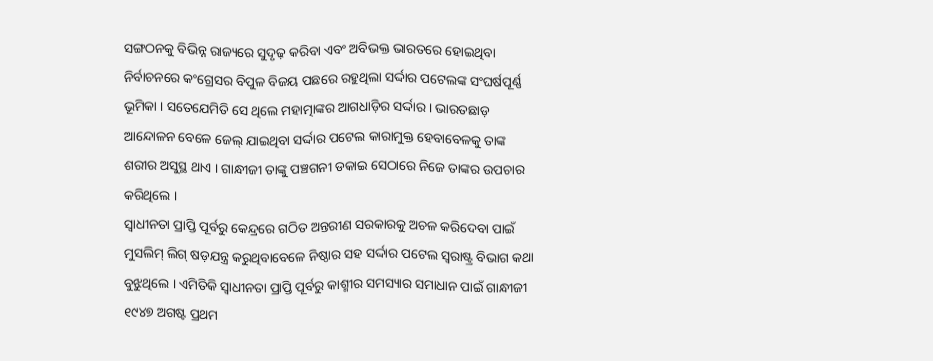ସଙ୍ଗଠନକୁ ବିଭିନ୍ନ ରାଜ୍ୟରେ ସୁଦୃଢ଼ କରିବା ଏବଂ ଅବିଭକ୍ତ ଭାରତରେ ହୋଇଥିବା ନିର୍ବାଚନରେ କଂଗ୍ରେସର ବିପୁଳ ବିଜୟ ପଛରେ ରହୁଥିଲା ସର୍ଦ୍ଦାର ପଟେଲଙ୍କ ସଂଘର୍ଷପୂର୍ଣ୍ଣ ଭୂମିକା । ସତେଯେମିତି ସେ ଥିଲେ ମହାତ୍ମାଙ୍କର ଆଗଧାଡ଼ିର ସର୍ଦ୍ଦାର । ଭାରତଛାଡ଼ ଆନ୍ଦୋଳନ ବେଳେ ଜେଲ୍ ଯାଇଥିବା ସର୍ଦ୍ଦାର ପଟେଲ କାରାମୁକ୍ତ ହେବାବେଳକୁ ତାଙ୍କ ଶରୀର ଅସୁସ୍ଥ ଥାଏ । ଗାନ୍ଧୀଜୀ ତାଙ୍କୁ ପଞ୍ଚଗନୀ ଡକାଇ ସେଠାରେ ନିଜେ ତାଙ୍କର ଉପଚାର କରିଥିଲେ ।
ସ୍ୱାଧୀନତା ପ୍ରାପ୍ତି ପୂର୍ବରୁ କେନ୍ଦ୍ରରେ ଗଠିତ ଅନ୍ତରୀଣ ସରକାରକୁ ଅଚଳ କରିଦେବା ପାଇଁ ମୁସଲିମ୍ ଲିଗ୍ ଷଡ଼ଯନ୍ତ୍ର କରୁଥିବାବେଳେ ନିଷ୍ଠାର ସହ ସର୍ଦ୍ଦାର ପଟେଲ ସ୍ୱରାଷ୍ଟ୍ର ବିଭାଗ କଥା ବୁଝୁଥିଲେ । ଏମିତିକି ସ୍ୱାଧୀନତା ପ୍ରାପ୍ତି ପୂର୍ବରୁ କାଶ୍ମୀର ସମସ୍ୟାର ସମାଧାନ ପାଇଁ ଗାନ୍ଧୀଜୀ ୧୯୪୭ ଅଗଷ୍ଟ ପ୍ରଥମ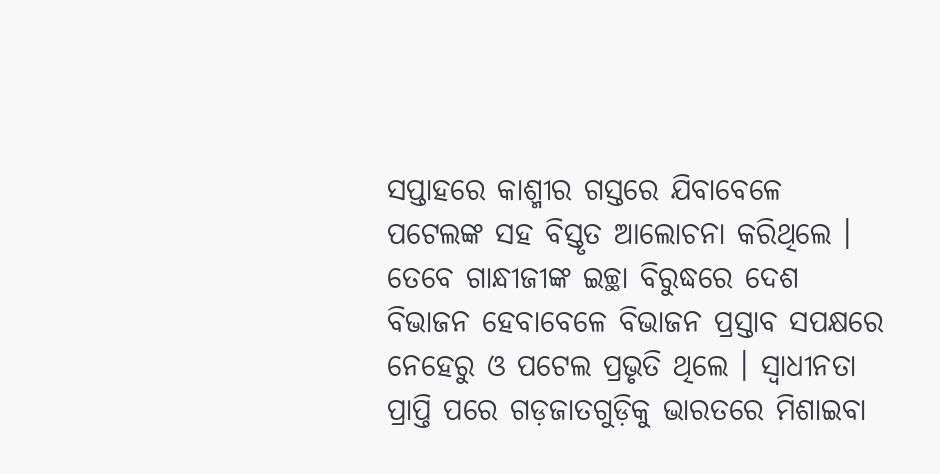ସପ୍ତାହରେ କାଶ୍ମୀର ଗସ୍ତରେ ଯିବାବେଳେ ପଟେଲଙ୍କ ସହ ବିସ୍ତୃତ ଆଲୋଚନା କରିଥିଲେ । ତେବେ ଗାନ୍ଧୀଜୀଙ୍କ ଇଚ୍ଛା ବିରୁଦ୍ଧରେ ଦେଶ ବିଭାଜନ ହେବାବେଳେ ବିଭାଜନ ପ୍ରସ୍ତାବ ସପକ୍ଷରେ ନେହେରୁ ଓ ପଟେଲ ପ୍ରଭୃତି ଥିଲେ । ସ୍ୱାଧୀନତା ପ୍ରାପ୍ତି ପରେ ଗଡ଼ଜାତଗୁଡ଼ିକୁ ଭାରତରେ ମିଶାଇବା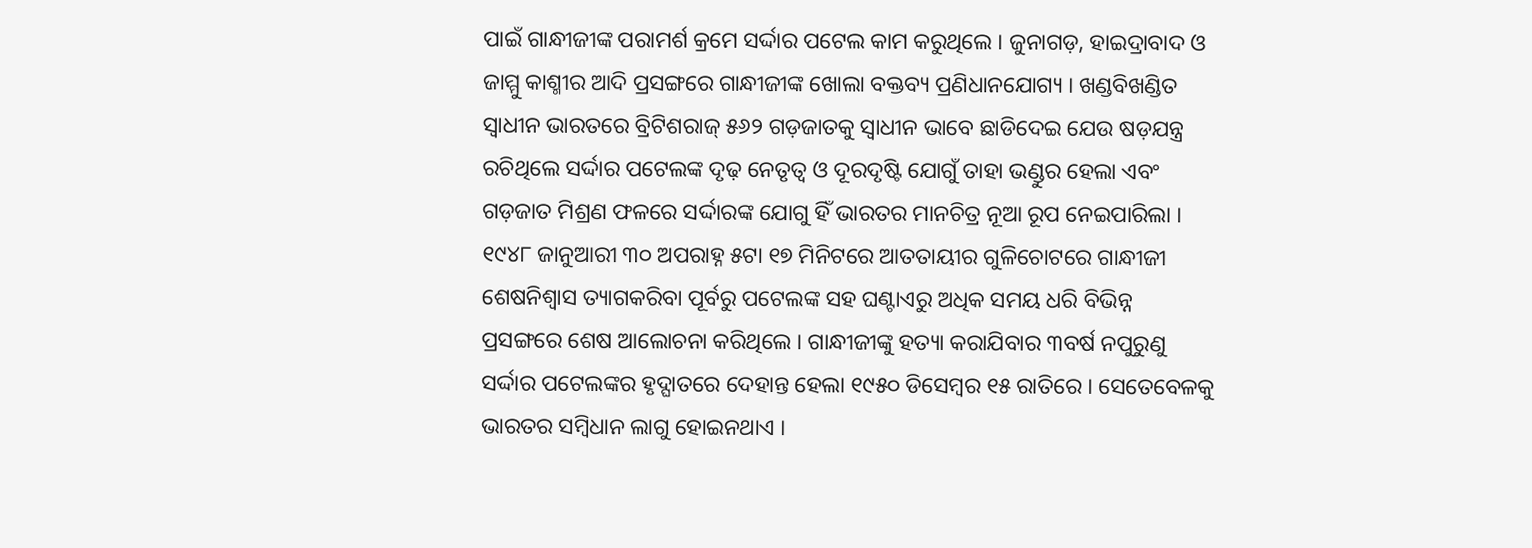ପାଇଁ ଗାନ୍ଧୀଜୀଙ୍କ ପରାମର୍ଶ କ୍ରମେ ସର୍ଦ୍ଦାର ପଟେଲ କାମ କରୁଥିଲେ । ଜୁନାଗଡ଼, ହାଇଦ୍ରାବାଦ ଓ ଜାମ୍ମୁ କାଶ୍ମୀର ଆଦି ପ୍ରସଙ୍ଗରେ ଗାନ୍ଧୀଜୀଙ୍କ ଖୋଲା ବକ୍ତବ୍ୟ ପ୍ରଣିଧାନଯୋଗ୍ୟ । ଖଣ୍ଡବିଖଣ୍ଡିତ ସ୍ୱାଧୀନ ଭାରତରେ ବ୍ରିଟିଶରାଜ୍ ୫୬୨ ଗଡ଼ଜାତକୁ ସ୍ୱାଧୀନ ଭାବେ ଛାଡିଦେଇ ଯେଉ ଷଡ଼ଯନ୍ତ୍ର ରଚିଥିଲେ ସର୍ଦ୍ଦାର ପଟେଲଙ୍କ ଦୃଢ଼ ନେତୃତ୍ୱ ଓ ଦୂରଦୃଷ୍ଟି ଯୋଗୁଁ ତାହା ଭଣ୍ଡୁର ହେଲା ଏବଂ ଗଡ଼ଜାତ ମିଶ୍ରଣ ଫଳରେ ସର୍ଦ୍ଦାରଙ୍କ ଯୋଗୁ ହିଁ ଭାରତର ମାନଚିତ୍ର ନୂଆ ରୂପ ନେଇପାରିଲା ।
୧୯୪୮ ଜାନୁଆରୀ ୩୦ ଅପରାହ୍ନ ୫ଟା ୧୭ ମିନିଟରେ ଆତତାୟୀର ଗୁଳିଚୋଟରେ ଗାନ୍ଧୀଜୀ ଶେଷନିଶ୍ୱାସ ତ୍ୟାଗକରିବା ପୂର୍ବରୁ ପଟେଲଙ୍କ ସହ ଘଣ୍ଟାଏରୁ ଅଧିକ ସମୟ ଧରି ବିଭିନ୍ନ ପ୍ରସଙ୍ଗରେ ଶେଷ ଆଲୋଚନା କରିଥିଲେ । ଗାନ୍ଧୀଜୀଙ୍କୁ ହତ୍ୟା କରାଯିବାର ୩ବର୍ଷ ନପୁରୁଣୁ ସର୍ଦ୍ଦାର ପଟେଲଙ୍କର ହୃଦ୍ଘାତରେ ଦେହାନ୍ତ ହେଲା ୧୯୫୦ ଡିସେମ୍ବର ୧୫ ରାତିରେ । ସେତେବେଳକୁ ଭାରତର ସମ୍ବିଧାନ ଲାଗୁ ହୋଇନଥାଏ ।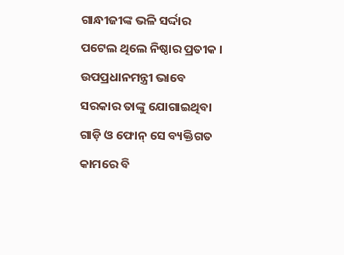ଗାନ୍ଧୀଜୀଙ୍କ ଭଳି ସର୍ଦ୍ଦାର ପଟେଲ ଥିଲେ ନିଷ୍ଠାର ପ୍ରତୀକ । ଉପପ୍ରଧାନମନ୍ତ୍ରୀ ଭାବେ ସରକାର ତାଙ୍କୁ ଯୋଗାଇଥିବା ଗାଡ଼ି ଓ ଫୋନ୍ ସେ ବ୍ୟକ୍ତିଗତ କାମରେ ବି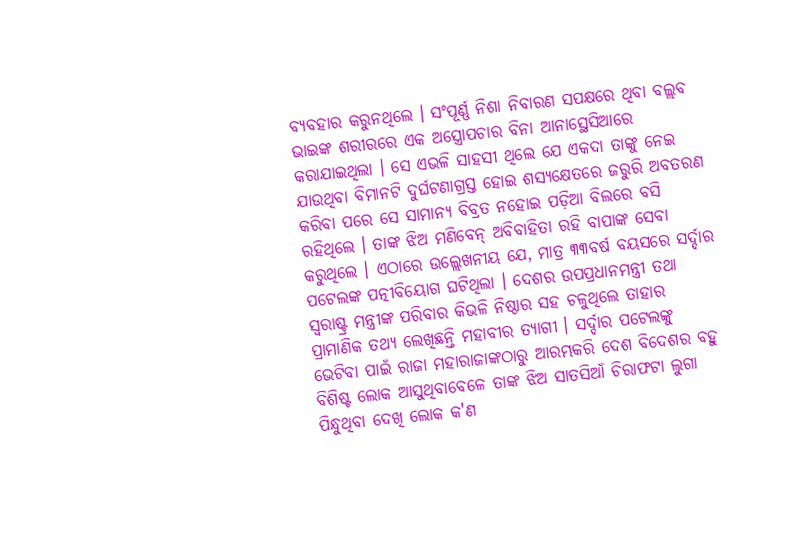ବ୍ୟବହାର କରୁନଥିଲେ । ସଂପୂର୍ଣ୍ଣ ନିଶା ନିବାରଣ ସପକ୍ଷରେ ଥିବା ବଲ୍ଲବ ଭାଇଙ୍କ ଶରୀରରେ ଏକ ଅସ୍ତ୍ରୋପଚାର ବିନା ଆନାସ୍ଥେସିଆରେ କରାଯାଇଥିଲା । ସେ ଏଭଳି ସାହସୀ ଥିଲେ ଯେ ଏକଦା ତାଙ୍କୁ ନେଇ ଯାଉଥିବା ବିମାନଟି ଦୁର୍ଘଟଣାଗ୍ରସ୍ତ ହୋଇ ଶସ୍ୟକ୍ଷେତରେ ଜରୁରି ଅବତରଣ କରିବା ପରେ ସେ ସାମାନ୍ୟ ବିବ୍ରତ ନହୋଇ ପଡ଼ିଆ ବିଲରେ ବସି ରହିଥିଲେ । ତାଙ୍କ ଝିଅ ମଣିବେନ୍ ଅବିବାହିତା ରହି ବାପାଙ୍କ ସେବା କରୁଥିଲେ । ଏଠାରେ ଉଲ୍ଲେଖନୀୟ ଯେ, ମାତ୍ର ୩୩ବର୍ଷ ବୟସରେ ସର୍ଦ୍ଦାର ପଟେଲଙ୍କ ପତ୍ନୀବିୟୋଗ ଘଟିଥିଲା । ଦେଶର ଉପପ୍ରଧାନମନ୍ତ୍ରୀ ତଥା ସ୍ୱରାଷ୍ଟ୍ର ମନ୍ତ୍ରୀଙ୍କ ପରିବାର କିଭଳି ନିଷ୍ଠାର ସହ ଚଳୁଥିଲେ ତାହାର ପ୍ରାମାଣିକ ତଥ୍ୟ ଲେଖିଛନ୍ତି ମହାବୀର ତ୍ୟାଗୀ । ସର୍ଦ୍ଦାର ପଟେଲଙ୍କୁ ଭେଟିବା ପାଇଁ ରାଜା ମହାରାଜାଙ୍କଠାରୁ ଆରମ୍ଭକରି ଦେଶ ବିଦେଶର ବହୁ ବିଶିଷ୍ଟ ଲୋକ ଆସୁଥିବାବେଳେ ତାଙ୍କ ଝିଅ ସାତସିଆଁ ଚିରାଫଟା ଲୁଗା ପିନ୍ଧୁଥିବା ଦେଖି ଲୋକ କ'ଣ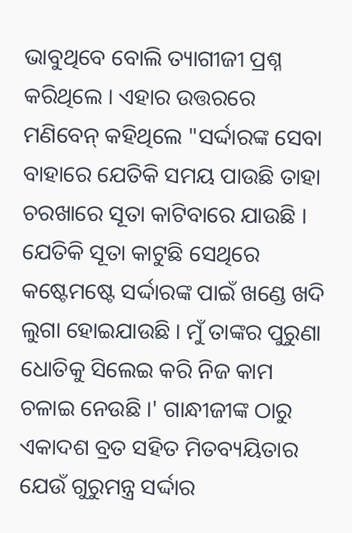ଭାବୁଥିବେ ବୋଲି ତ୍ୟାଗୀଜୀ ପ୍ରଶ୍ନ କରିଥିଲେ । ଏହାର ଉତ୍ତରରେ ମଣିବେନ୍ କହିଥିଲେ "ସର୍ଦ୍ଦାରଙ୍କ ସେବା ବାହାରେ ଯେତିକି ସମୟ ପାଉଛି ତାହା ଚରଖାରେ ସୂତା କାଟିବାରେ ଯାଉଛି । ଯେତିକି ସୂତା କାଟୁଛି ସେଥିରେ କଷ୍ଟେମଷ୍ଟେ ସର୍ଦ୍ଦାରଙ୍କ ପାଇଁ ଖଣ୍ଡେ ଖଦି ଲୁଗା ହୋଇଯାଉଛି । ମୁଁ ତାଙ୍କର ପୁରୁଣା ଧୋତିକୁ ସିଲେଇ କରି ନିଜ କାମ ଚଳାଇ ନେଉଛି ।' ଗାନ୍ଧୀଜୀଙ୍କ ଠାରୁ ଏକାଦଶ ବ୍ରତ ସହିତ ମିତବ୍ୟୟିତାର ଯେଉଁ ଗୁରୁମନ୍ତ୍ର ସର୍ଦ୍ଦାର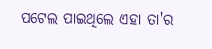ପଟେଲ ପାଇଥିଲେ ଏହା ତା'ର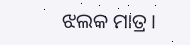ଝଲକ ମାତ୍ର ।